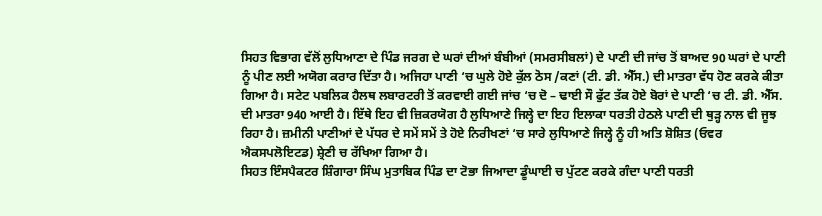ਸਿਹਤ ਵਿਭਾਗ ਵੱਲੋਂ ਲੁਧਿਆਣਾ ਦੇ ਪਿੰਡ ਜਰਗ ਦੇ ਘਰਾਂ ਦੀਆਂ ਬੰਬੀਆਂ (ਸਮਰਸੀਬਲਾਂ) ਦੇ ਪਾਣੀ ਦੀ ਜਾਂਚ ਤੋਂ ਬਾਅਦ 90 ਘਰਾਂ ਦੇ ਪਾਣੀ ਨੂੰ ਪੀਣ ਲਈ ਅਯੋਗ ਕਰਾਰ ਦਿੱਤਾ ਹੈ। ਅਜਿਹਾ ਪਾਣੀ ‘ਚ ਘੁਲੇ ਹੋਏ ਕੁੱਲ ਠੋਸ /ਕਣਾਂ (ਟੀ. ਡੀ. ਐੱਸ.) ਦੀ ਮਾਤਰਾ ਵੱਧ ਹੋਣ ਕਰਕੇ ਕੀਤਾ ਗਿਆ ਹੈ। ਸਟੇਟ ਪਬਲਿਕ ਹੈਲਥ ਲਬਾਰਟਰੀ ਤੋਂ ਕਰਵਾਈ ਗਈ ਜਾਂਚ ‘ਚ ਦੋ – ਢਾਈ ਸੌ ਫੁੱਟ ਤੱਕ ਹੋਏ ਬੋਰਾਂ ਦੇ ਪਾਣੀ ‘ਚ ਟੀ. ਡੀ. ਐੱਸ. ਦੀ ਮਾਤਰਾ 940 ਆਈ ਹੈ। ਇੱਥੇ ਇਹ ਵੀ ਜ਼ਿਕਰਯੋਗ ਹੈ ਲੁਧਿਆਣੇ ਜਿਲ੍ਹੇ ਦਾ ਇਹ ਇਲਾਕਾ ਧਰਤੀ ਹੇਠਲੇ ਪਾਣੀ ਦੀ ਥੁੜ੍ਹ ਨਾਲ ਵੀ ਜੂਝ ਰਿਹਾ ਹੈ। ਜ਼ਮੀਨੀ ਪਾਣੀਆਂ ਦੇ ਪੱਧਰ ਦੇ ਸਮੇਂ ਸਮੇਂ ਤੇ ਹੋਏ ਨਿਰੀਖਣਾਂ ‘ਚ ਸਾਰੇ ਲੁਧਿਆਣੇ ਜਿਲ੍ਹੇ ਨੂੰ ਹੀ ਅਤਿ ਸ਼ੋਸ਼ਿਤ (ਓਵਰ ਐਕਸਪਲੋਇਟਡ) ਸ਼੍ਰੇਣੀ ਚ ਰੱਖਿਆ ਗਿਆ ਹੈ।
ਸਿਹਤ ਇੰਸਪੈਕਟਰ ਸ਼ਿੰਗਾਰਾ ਸਿੰਘ ਮੁਤਾਬਿਕ ਪਿੰਡ ਦਾ ਟੋਭਾ ਜਿਆਦਾ ਡੂੰਘਾਈ ਚ ਪੁੱਟਣ ਕਰਕੇ ਗੰਦਾ ਪਾਣੀ ਧਰਤੀ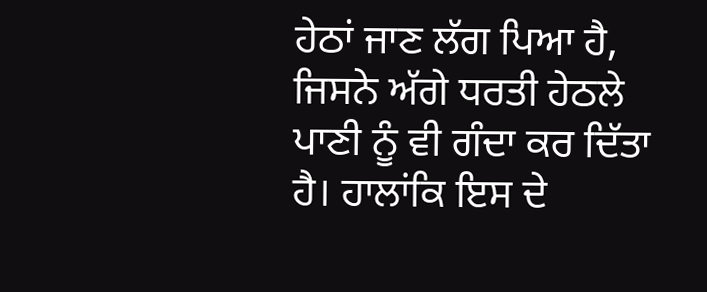ਹੇਠਾਂ ਜਾਣ ਲੱਗ ਪਿਆ ਹੈ, ਜਿਸਨੇ ਅੱਗੇ ਧਰਤੀ ਹੇਠਲੇ ਪਾਣੀ ਨੂੰ ਵੀ ਗੰਦਾ ਕਰ ਦਿੱਤਾ ਹੈ। ਹਾਲਾਂਕਿ ਇਸ ਦੇ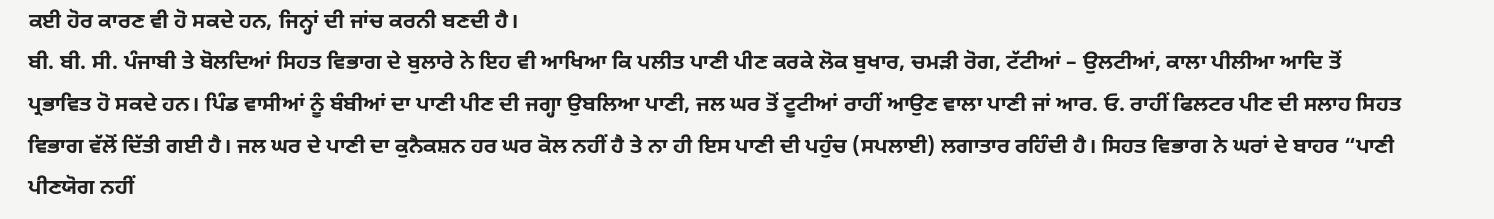ਕਈ ਹੋਰ ਕਾਰਣ ਵੀ ਹੋ ਸਕਦੇ ਹਨ, ਜਿਨ੍ਹਾਂ ਦੀ ਜਾਂਚ ਕਰਨੀ ਬਣਦੀ ਹੈ।
ਬੀ. ਬੀ. ਸੀ. ਪੰਜਾਬੀ ਤੇ ਬੋਲਦਿਆਂ ਸਿਹਤ ਵਿਭਾਗ ਦੇ ਬੁਲਾਰੇ ਨੇ ਇਹ ਵੀ ਆਖਿਆ ਕਿ ਪਲੀਤ ਪਾਣੀ ਪੀਣ ਕਰਕੇ ਲੋਕ ਬੁਖਾਰ, ਚਮੜੀ ਰੋਗ, ਟੱਟੀਆਂ – ਉਲਟੀਆਂ, ਕਾਲਾ ਪੀਲੀਆ ਆਦਿ ਤੋਂ ਪ੍ਰਭਾਵਿਤ ਹੋ ਸਕਦੇ ਹਨ। ਪਿੰਡ ਵਾਸੀਆਂ ਨੂੰ ਬੰਬੀਆਂ ਦਾ ਪਾਣੀ ਪੀਣ ਦੀ ਜਗ੍ਹਾ ਉਬਲਿਆ ਪਾਣੀ, ਜਲ ਘਰ ਤੋਂ ਟੂਟੀਆਂ ਰਾਹੀਂ ਆਉਣ ਵਾਲਾ ਪਾਣੀ ਜਾਂ ਆਰ. ਓ. ਰਾਹੀਂ ਫਿਲਟਰ ਪੀਣ ਦੀ ਸਲਾਹ ਸਿਹਤ ਵਿਭਾਗ ਵੱਲੋਂ ਦਿੱਤੀ ਗਈ ਹੈ। ਜਲ ਘਰ ਦੇ ਪਾਣੀ ਦਾ ਕੁਨੈਕਸ਼ਨ ਹਰ ਘਰ ਕੋਲ ਨਹੀਂ ਹੈ ਤੇ ਨਾ ਹੀ ਇਸ ਪਾਣੀ ਦੀ ਪਹੁੰਚ (ਸਪਲਾਈ) ਲਗਾਤਾਰ ਰਹਿੰਦੀ ਹੈ। ਸਿਹਤ ਵਿਭਾਗ ਨੇ ਘਰਾਂ ਦੇ ਬਾਹਰ “ਪਾਣੀ ਪੀਣਯੋਗ ਨਹੀਂ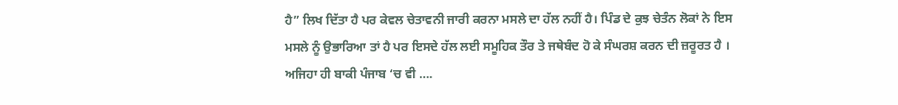ਹੈ” ਲਿਖ ਦਿੱਤਾ ਹੈ ਪਰ ਕੇਵਲ ਚੇਤਾਵਨੀ ਜਾਰੀ ਕਰਨਾ ਮਸਲੇ ਦਾ ਹੱਲ ਨਹੀਂ ਹੈ। ਪਿੰਡ ਦੇ ਕੁਝ ਚੇਤੰਨ ਲੋਕਾਂ ਨੇ ਇਸ ਮਸਲੇ ਨੂੰ ਉਭਾਰਿਆ ਤਾਂ ਹੈ ਪਰ ਇਸਦੇ ਹੱਲ ਲਈ ਸਮੂਹਿਕ ਤੌਰ ਤੇ ਜਥੇਬੰਦ ਹੋ ਕੇ ਸੰਘਰਸ਼ ਕਰਨ ਦੀ ਜ਼ਰੂਰਤ ਹੈ । ਅਜਿਹਾ ਹੀ ਬਾਕੀ ਪੰਜਾਬ ‘ਚ ਵੀ ….